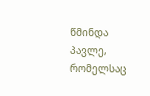წმინდა პავლე, რომელსაც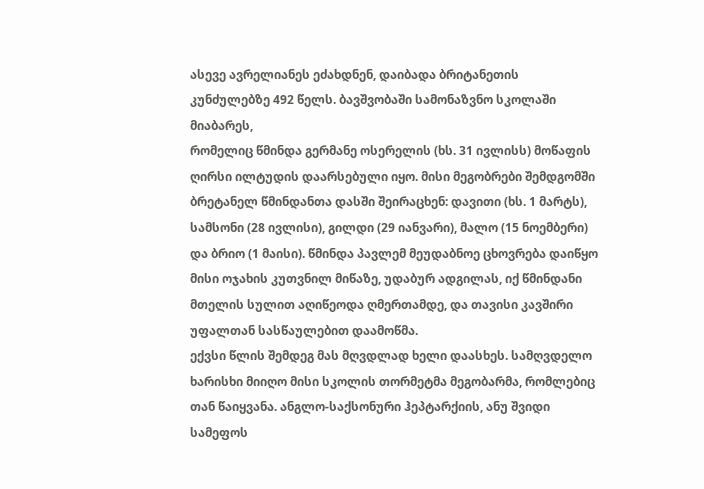ასევე ავრელიანეს ეძახდნენ, დაიბადა ბრიტანეთის კუნძულებზე 492 წელს. ბავშვობაში სამონაზვნო სკოლაში მიაბარეს,
რომელიც წმინდა გერმანე ოსერელის (ხს. 31 ივლისს) მოწაფის ღირსი ილტუდის დაარსებული იყო. მისი მეგობრები შემდგომში ბრეტანელ წმინდანთა დასში შეირაცხენ: დავითი (ხს. 1 მარტს), სამსონი (28 ივლისი), გილდი (29 იანვარი), მალო (15 ნოემბერი) და ბრიო (1 მაისი). წმინდა პავლემ მეუდაბნოე ცხოვრება დაიწყო მისი ოჯახის კუთვნილ მიწაზე, უდაბურ ადგილას, იქ წმინდანი მთელის სულით აღიწეოდა ღმერთამდე, და თავისი კავშირი უფალთან სასწაულებით დაამოწმა.
ექვსი წლის შემდეგ მას მღვდლად ხელი დაასხეს. სამღვდელო ხარისხი მიიღო მისი სკოლის თორმეტმა მეგობარმა, რომლებიც თან წაიყვანა. ანგლო-საქსონური ჰეპტარქიის, ანუ შვიდი სამეფოს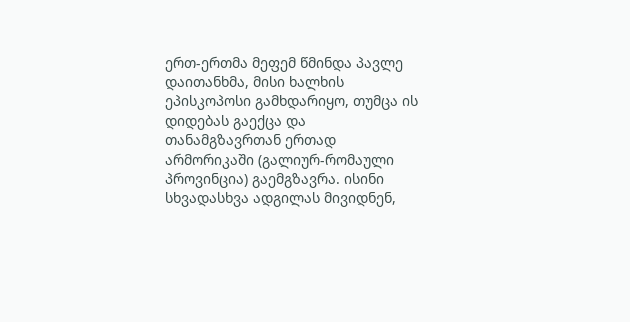ერთ-ერთმა მეფემ წმინდა პავლე დაითანხმა, მისი ხალხის ეპისკოპოსი გამხდარიყო, თუმცა ის დიდებას გაექცა და თანამგზავრთან ერთად არმორიკაში (გალიურ-რომაული პროვინცია) გაემგზავრა. ისინი სხვადასხვა ადგილას მივიდნენ,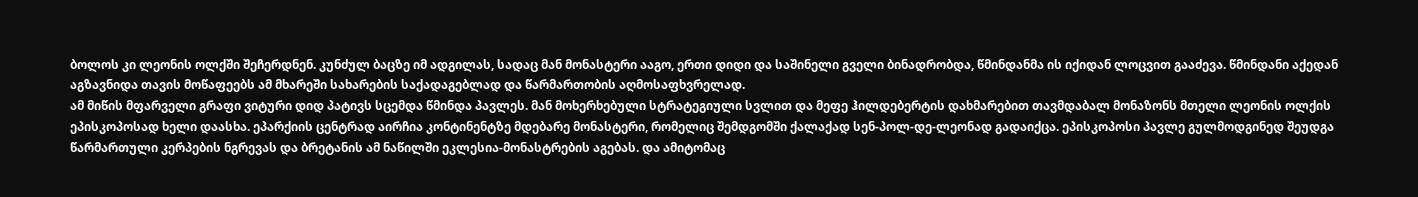ბოლოს კი ლეონის ოლქში შეჩერდნენ. კუნძულ ბაცზე იმ ადგილას, სადაც მან მონასტერი ააგო, ერთი დიდი და საშინელი გველი ბინადრობდა, წმინდანმა ის იქიდან ლოცვით გააძევა. წმინდანი აქედან აგზავნიდა თავის მოწაფეებს ამ მხარეში სახარების საქადაგებლად და წარმართობის აღმოსაფხვრელად.
ამ მიწის მფარველი გრაფი ვიტური დიდ პატივს სცემდა წმინდა პავლეს. მან მოხერხებული სტრატეგიული სვლით და მეფე ჰილდებერტის დახმარებით თავმდაბალ მონაზონს მთელი ლეონის ოლქის ეპისკოპოსად ხელი დაასხა. ეპარქიის ცენტრად აირჩია კონტინენტზე მდებარე მონასტერი, რომელიც შემდგომში ქალაქად სენ-პოლ-დე-ლეონად გადაიქცა. ეპისკოპოსი პავლე გულმოდგინედ შეუდგა წარმართული კერპების ნგრევას და ბრეტანის ამ ნაწილში ეკლესია-მონასტრების აგებას. და ამიტომაც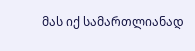მას იქ სამართლიანად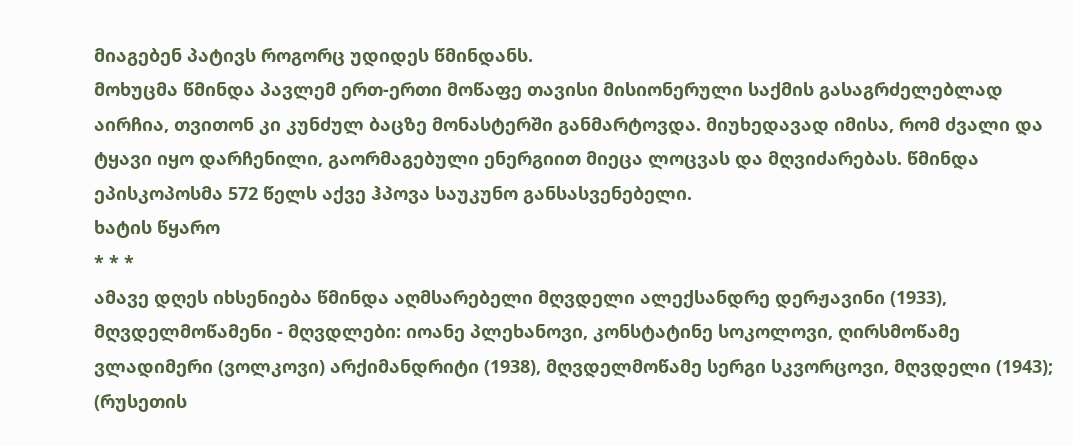მიაგებენ პატივს როგორც უდიდეს წმინდანს.
მოხუცმა წმინდა პავლემ ერთ-ერთი მოწაფე თავისი მისიონერული საქმის გასაგრძელებლად აირჩია, თვითონ კი კუნძულ ბაცზე მონასტერში განმარტოვდა. მიუხედავად იმისა, რომ ძვალი და ტყავი იყო დარჩენილი, გაორმაგებული ენერგიით მიეცა ლოცვას და მღვიძარებას. წმინდა ეპისკოპოსმა 572 წელს აქვე ჰპოვა საუკუნო განსასვენებელი.
ხატის წყარო
* * *
ამავე დღეს იხსენიება წმინდა აღმსარებელი მღვდელი ალექსანდრე დერჟავინი (1933), მღვდელმოწამენი - მღვდლები: იოანე პლეხანოვი, კონსტატინე სოკოლოვი, ღირსმოწამე ვლადიმერი (ვოლკოვი) არქიმანდრიტი (1938), მღვდელმოწამე სერგი სკვორცოვი, მღვდელი (1943); (რუსეთის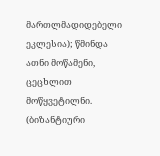მართლმადიდებელი ეკლესია); წმინდა ათნი მოწამენი, ცეცხლით მოწყვეტილნი. (ბიზანტიური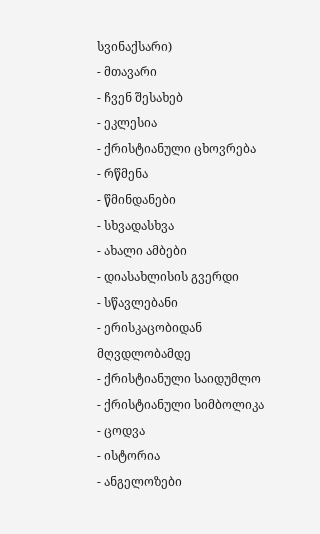სვინაქსარი)
- მთავარი
- ჩვენ შესახებ
- ეკლესია
- ქრისტიანული ცხოვრება
- რწმენა
- წმინდანები
- სხვადასხვა
- ახალი ამბები
- დიასახლისის გვერდი
- სწავლებანი
- ერისკაცობიდან მღვდლობამდე
- ქრისტიანული საიდუმლო
- ქრისტიანული სიმბოლიკა
- ცოდვა
- ისტორია
- ანგელოზები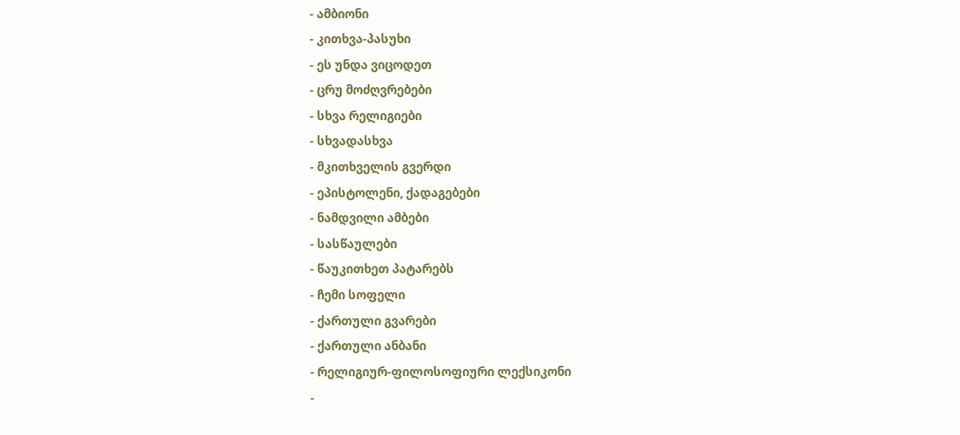- ამბიონი
- კითხვა-პასუხი
- ეს უნდა ვიცოდეთ
- ცრუ მოძღვრებები
- სხვა რელიგიები
- სხვადასხვა
- მკითხველის გვერდი
- ეპისტოლენი, ქადაგებები
- ნამდვილი ამბები
- სასწაულები
- წაუკითხეთ პატარებს
- ჩემი სოფელი
- ქართული გვარები
- ქართული ანბანი
- რელიგიურ-ფილოსოფიური ლექსიკონი
-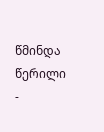წმინდა წერილი
-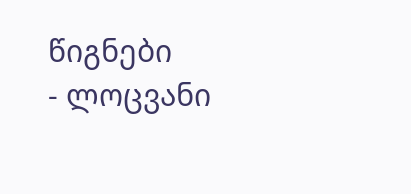წიგნები
- ლოცვანი